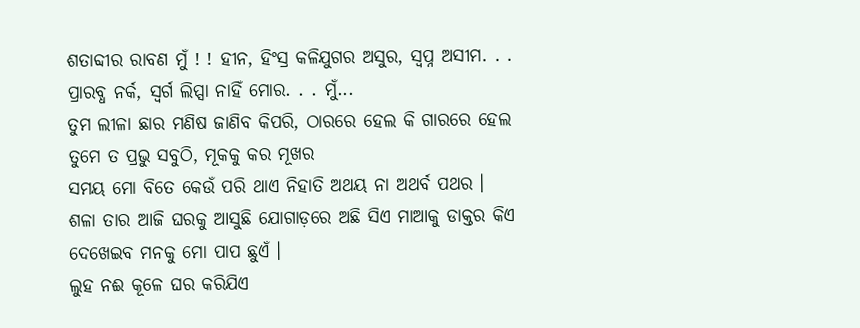ଶତାବ୍ଦୀର ରାବଣ ମୁଁ ! ! ହୀନ, ହିଂସ୍ର କଳିଯୁଗର ଅସୁର, ସ୍ୱପ୍ନ ଅସୀମ. . . ପ୍ରାରବ୍ଧ ନର୍କ, ସ୍ୱର୍ଗ ଲିପ୍ସା ନାହିଁ ମୋର. . . ମୁଁ...
ତୁମ ଲୀଳା ଛାର ମଣିଷ ଜାଣିବ କିପରି, ଠାରରେ ହେଲ କି ଗାରରେ ହେଲ ତୁମେ ତ ପ୍ରଭୁ ସବୁଠି, ମୂକକୁ କର ମୂଖର
ସମୟ ମୋ ବିତେ କେଉଁ ପରି ଥାଏ ନିହାତି ଅଥୟ ନା ଅଥର୍ବ ପଥର ।
ଶଳା ତାର ଆଜି ଘରକୁ ଆସୁଛି ଯୋଗାଡ଼ରେ ଅଛି ସିଏ ମାଆକୁ ଡାକ୍ତର କିଏ ଦେଖେଇବ ମନକୁ ମୋ ପାପ ଛୁଏଁ ।
ଲୁହ ନଈ କୂଳେ ଘର କରିଯିଏ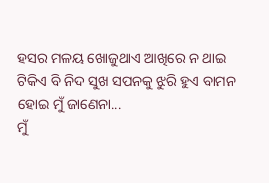ହସର ମଳୟ ଖୋଜୁଥାଏ ଆଖିରେ ନ ଥାଇ ଟିକିଏ ବି ନିଦ ସୁଖ ସପନକୁ ଝୁରି ହୁଏ ବାମନ ହୋଇ ମୁଁ ଜାଣେନା...
ମୁଁ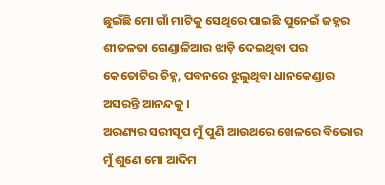ଛୁଇଁଛି ମୋ ଗାଁ ମାଟିକୁ ସେଥିରେ ପାଇଛି ପୁନେଇଁ ଜହ୍ନର ଶୀତଳତା ଗେଣ୍ଡାଳିଆର ଝାଡ଼ି ଦେଇଥିବା ପର କେତୋଟିର ଚିହ୍ନ, ପବନରେ ଝୁଲୁଥିବା ଧାନକେଣ୍ଡାର ଅସରନ୍ତି ଆନନ୍ଦକୁ ।
ଅରଣ୍ୟର ସରୀସୃପ ମୁଁ ପୁଣି ଆଉଥରେ ଖେଳରେ ବିଭୋର ମୁଁ ଶୁଣେ ମୋ ଆଦିମ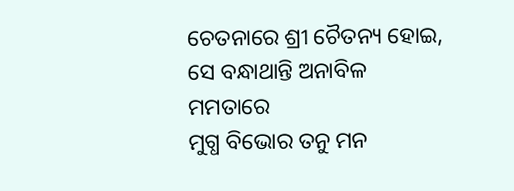ଚେତନାରେ ଶ୍ରୀ ଚୈତନ୍ୟ ହୋଇ, ସେ ବନ୍ଧାଥାନ୍ତି ଅନାବିଳ ମମତାରେ
ମୁଗ୍ଧ ବିଭୋର ତନୁ ମନ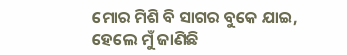ମୋର ମିଶି ବି ସାଗର ବୁକେ ଯାଇ, ହେଲେ ମୁଁ ଜାଣିଛି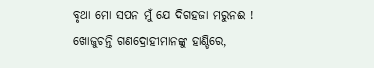ବୃଥା ମୋ ସପନ ମୁଁ ଯେ ଦିଗହଜା ମରୁନଈ !
ଖୋଜୁଚନ୍ତି ଗଣଦ୍ରୋହୀମାନଙ୍କୁ ହାଣ୍ଡିରେ,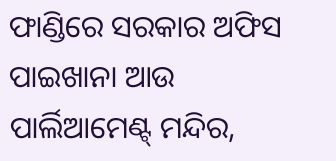ଫାଣ୍ଡିରେ ସରକାର ଅଫିସ ପାଇଖାନା ଆଉ ପାର୍ଲିଆମେଣ୍ଟ୍ ମନ୍ଦିର,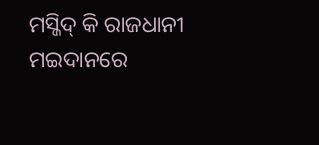ମସ୍ଜିଦ୍ କି ରାଜଧାନୀ ମଇଦାନରେ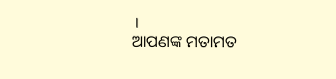।
ଆପଣଙ୍କ ମତାମତ